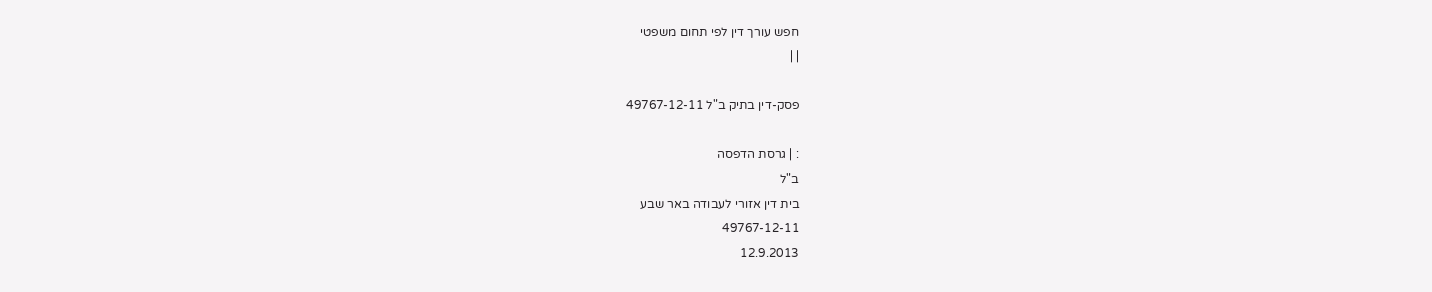חפש עורך דין לפי תחום משפטי
| |

פסק-דין בתיק ב"ל 49767-12-11

: | גרסת הדפסה
ב"ל
בית דין אזורי לעבודה באר שבע
49767-12-11
12.9.2013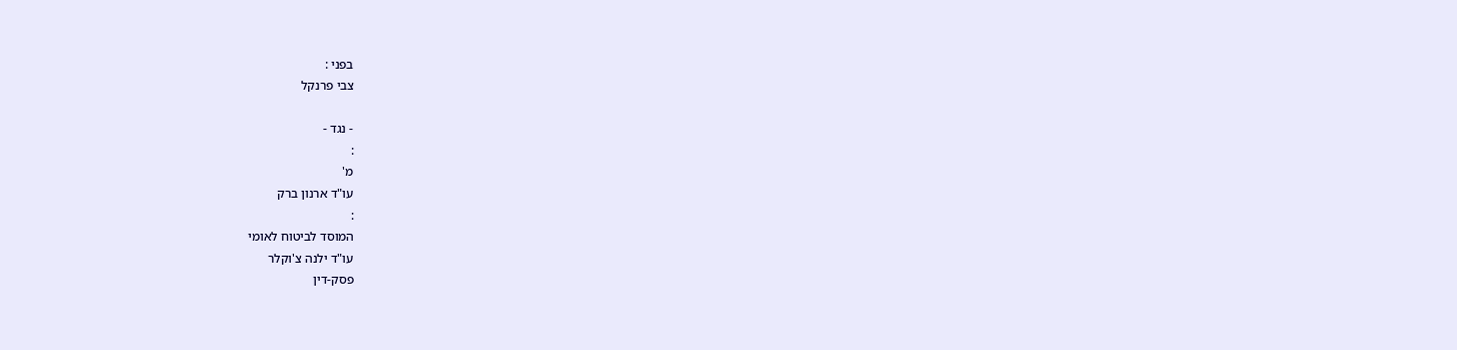בפני :
צבי פרנקל

- נגד -
:
מ'
עו"ד ארנון ברק
:
המוסד לביטוח לאומי
עו"ד ילנה צ'וקלר
פסק-דין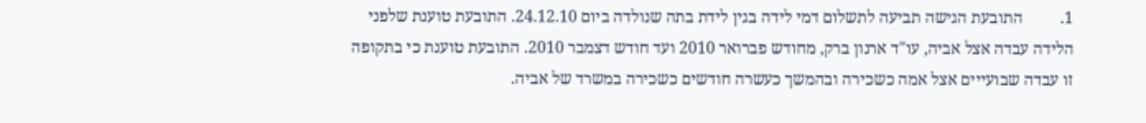1.         התובעת הגישה תביעה לתשלום דמי לידה בגין לידת בתה שנולדה ביום 24.12.10. התובעת טוענת שלפני הלידה עבדה אצל אביה, עו"ד ארנון ברק, מחודש פברואר 2010 ועד חודש דצמבר 2010. התובעת טוענת כי בתקופה זו עבדה שבועייים אצל אמה כשכירה ובהמשך כעשרה חודשים כשכירה במשרד של אביה.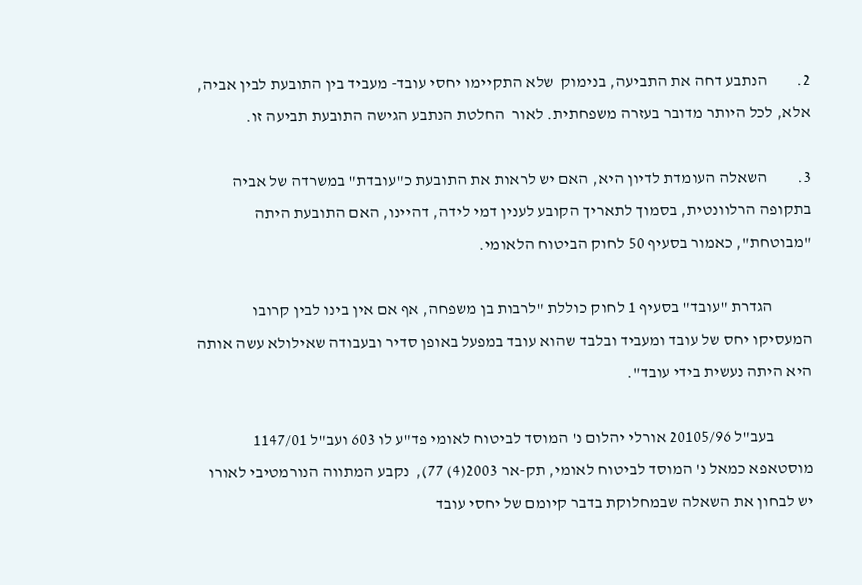2.         הנתבע דחה את התביעה, בנימוק  שלא התקיימו יחסי עובד- מעביד בין התובעת לבין אביה, אלא, לכל היותר מדובר בעזרה משפחתית. לאור  החלטת הנתבע הגישה התובעת תביעה זו.

3.         השאלה העומדת לדיון היא, האם יש לראות את התובעת כ"עובדת" במשרדה של אביה בתקופה הרלוונטית, בסמוך לתאריך הקובע לענין דמי לידה, דהיינו, האם התובעת היתה "מבוטחת", כאמור בסעיף 50 לחוק הביטוח הלאומי.

            הגדרת "עובד" בסעיף 1 לחוק כוללת "לרבות בן משפחה, אף אם אין בינו לבין קרובו המעסיקו יחס של עובד ומעביד ובלבד שהוא עובד במפעל באופן סדיר ובעבודה שאילולא עשה אותה היא היתה נעשית בידי עובד".

            בעב"ל 20105/96 אורלי יהלום נ' המוסד לביטוח לאומי פד"ע לו 603 ועב"ל 1147/01 מוסטאפא כמאל נ' המוסד לביטוח לאומי, תק-אר 2003(4) 77),  נקבע המתווה הנורמטיבי לאורו יש לבחון את השאלה שבמחלוקת בדבר קיומם של יחסי עובד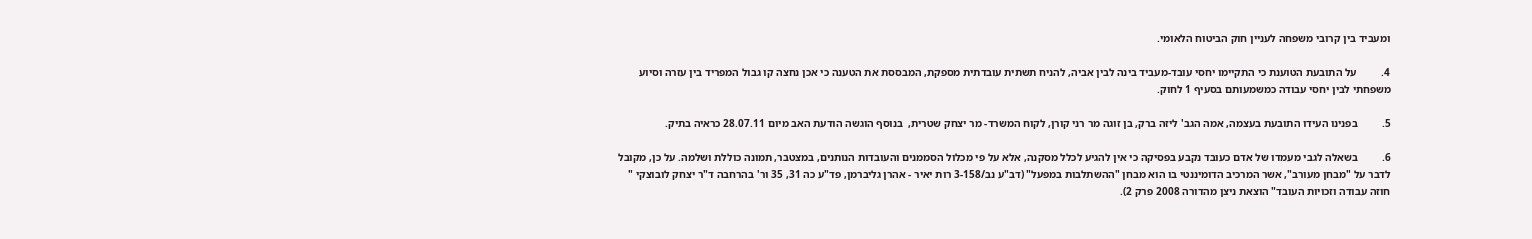ומעביד בין קרובי משפחה לעניין חוק הביטוח הלאומי.

4.         על התובעת הטוענת כי התקיימו יחסי עובד-מעביד בינה לבין אביה, להניח תשתית עובדתית מספקת, המבססת את הטענה כי אכן נחצה קו גבול המפריד בין עזרה וסיוע משפחתי לבין יחסי עבודה כמשמעותם בסעיף 1 לחוק.

5.         בפנינו העידו התובעת בעצמה, אמה הגב' ליזה ברק, בן זוגה מר רני קורן, לקוח המשרד- מר יצחק שטרית,  בנוסף הוגשה הודעת האב מיום 28.07.11 כראיה בתיק.

6.         בשאלה לגבי מעמדו של אדם כעובד נקבע בפסיקה כי אין להגיע לכלל מסקנה, אלא על פי מכלול הסממנים והעובדות הנותנים, במצטבר, תמונה כוללת ושלמה. על כן, מקובל לדבר על "מבחן מעורב", אשר המרכיב הדומיננטי בו הוא מבחן "ההשתלבות במפעל" (דב"ע נב/3-158 רות יאיר - אהרן גליברמן, פד"ע כה 31, 35 ור' בהרחבה ד"ר יצחק לובוצקי " חוזה עבודה וזכויות העובד" הוצאת ניצן מהדורה 2008 פרק 2).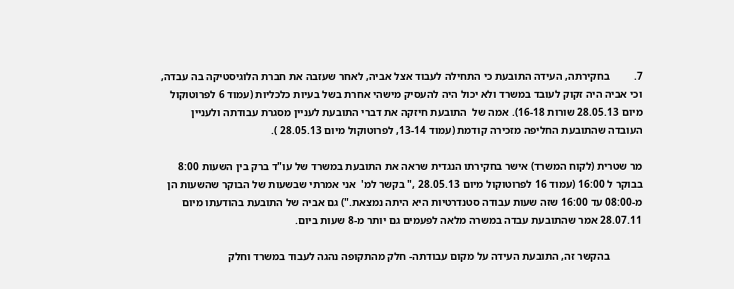7.         בחקירתה, העידה התובעת כי התחילה לעבוד אצל אביה, לאחר שעזבה את חברת הלוגיסטיקה בה עבדה, וכי אביה היה זקוק לעובד במשרד ולא יכול היה להעסיק מישהי אחרת בשל בעיות כלכליות (עמוד 6 לפרוטוקול מיום 28.05.13 שורות 16-18). אמה של  התובעת חיזקה את דברי התובעת לעניין מסגרת עבודתה ולעניין העובדה שהתובעת החליפה מזכירה קודמת (עמוד 13-14, לפרוטוקול מיום 28.05.13 ).

מר שטרית (לקוח המשרד) אישר בחקירתו הנגדית שראה את התובעת במשרד של עו"ד ברק בין השעות 8:00 בבוקר ל 16:00 (עמוד 16 לפרוטוקול מיום 28.05.13 ," בקשר למ'  אני אמרתי שבשעות של הבוקר שהשעות הן מ-08:00 עד 16:00 שזה שעות עבודה סטנדרטיות היא היתה נמצאת.") גם אביה של התובעת בהודעתו מיום 28.07.11 אמר שהתובעת עבדה במשרה מלאה לפעמים גם יותר מ-8 שעות ביום.

            בהקשר זה, התובעת העידה על מקום עבודתה- חלק מהתקופה נהגה לעבוד במשרד וחלק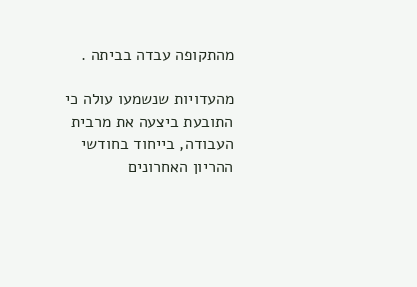מהתקופה עבדה בביתה .

מהעדויות שנשמעו עולה כי התובעת ביצעה את מרבית העבודה, בייחוד בחודשי ההריון האחרונים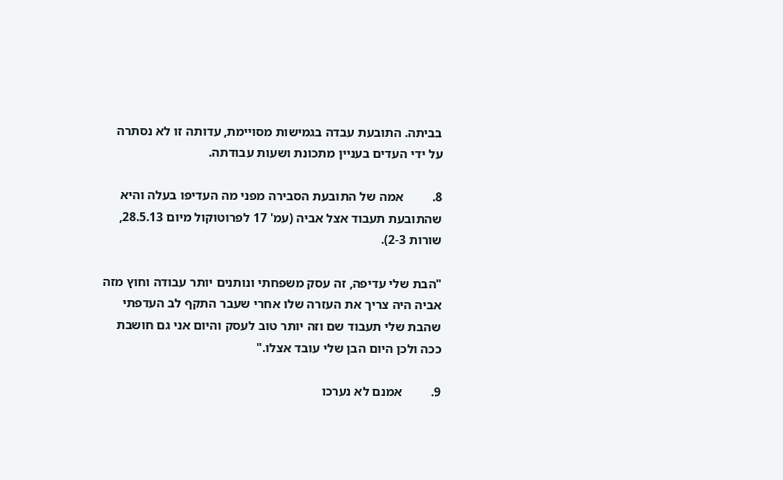בביתה. התובעת עבדה בגמישות מסויימת, עדותה זו לא נסתרה על ידי העדים בעניין מתכונת ושעות עבודתה.

8.         אמה של התובעת הסבירה מפני מה העדיפו בעלה והיא שהתובעת תעבוד אצל אביה (עמ' 17 לפרוטוקול מיום 28.5.13, שורות 2-3).

"הבת שלי עדיפה, זה עסק משפחתי ונותנים יותר עבודה וחוץ מזה אביה היה צריך את העזרה שלו אחרי שעבר התקף לב העדפתי שהבת שלי תעבוד שם וזה יותר טוב לעסק והיום אני גם חושבת ככה ולכן היום הבן שלי עובד אצלו."

9.         אמנם לא נערכו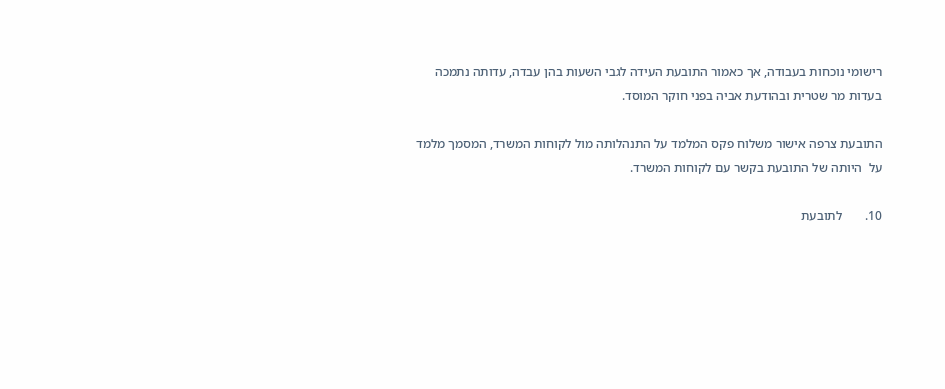רישומי נוכחות בעבודה, אך כאמור התובעת העידה לגבי השעות בהן עבדה, עדותה נתמכה בעדות מר שטרית ובהודעת אביה בפני חוקר המוסד.

התובעת צרפה אישור משלוח פקס המלמד על התנהלותה מול לקוחות המשרד, המסמך מלמד על  היותה של התובעת בקשר עם לקוחות המשרד.

10.       לתובעת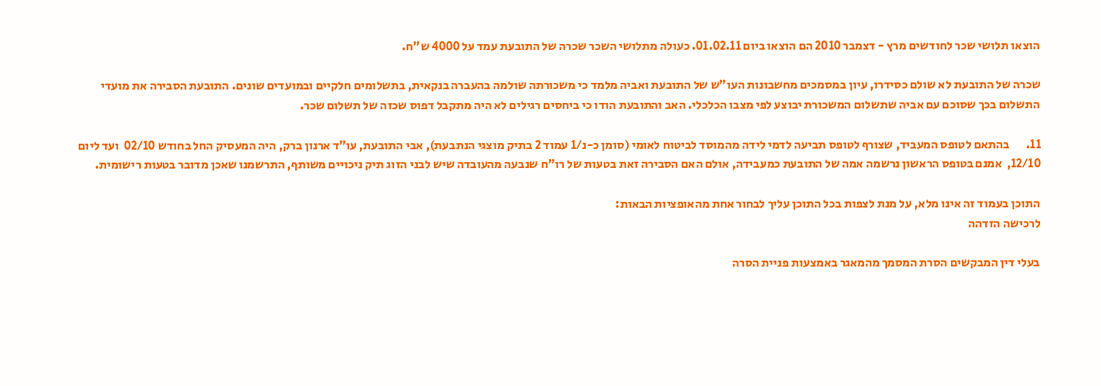הוצאו תלושי שכר לחודשים מרץ - דצמבר 2010 הם הוצאו ביום 01.02.11. כעולה מתלושי השכר שכרה של התובעת עמד על 4000 ש"ח.

שכרה של התובעת לא שולם כסידרו, עיון במסמכים מחשבונות העו"ש של התובעת ואביה מלמד כי משכורתה שולמה בהעברה בנקאית, בתשלומים חלקיים ובמועדים שונים. התובעת הסבירה את מועדי התשלום בכך שסוכם עם אביה שתשלום המשכורת יבוצע לפי מצבו הכלכלי. האב והתובעת הודו כי ביחסים רגילים לא היה מתקבל דפוס שכזה של תשלום שכר.

11.       בהתאם לטופס המעביד, שצורף לטופס תביעה לדמי לידה מהמוסד לביטוח לאומי (סומן כ-נ/1 עמוד 2 בתיק מוצגי הנתבעת), אבי התובעת, עו"ד ארנון ברק, היה המעסיק החל בחודש 02/10  ועד ליום 12/10,  אמנם בטופס הראשון נרשמה אמה של התובעת כמעבידה, אולם האם הסבירה זאת בטעות של רו"ח שנבעה מהעובדה שיש לבני הזוג תיק ניכויים משותף, התרשמנו שאכן מדובר בטעות רישומית.

התוכן בעמוד זה אינו מלא, על מנת לצפות בכל התוכן עליך לבחור אחת מהאופציות הבאות:
לרכישה הזדהה

בעלי דין המבקשים הסרת המסמך מהמאגר באמצעות פניית הסרה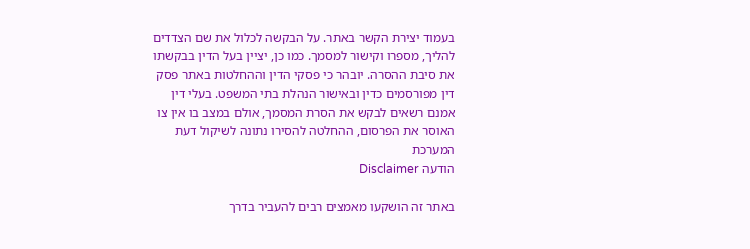בעמוד יצירת הקשר באתר. על הבקשה לכלול את שם הצדדים להליך, מספרו וקישור למסמך. כמו כן, יציין בעל הדין בבקשתו את סיבת ההסרה. יובהר כי פסקי הדין וההחלטות באתר פסק דין מפורסמים כדין ובאישור הנהלת בתי המשפט. בעלי דין אמנם רשאים לבקש את הסרת המסמך, אולם במצב בו אין צו האוסר את הפרסום, ההחלטה להסירו נתונה לשיקול דעת המערכת
הודעה Disclaimer

באתר זה הושקעו מאמצים רבים להעביר בדרך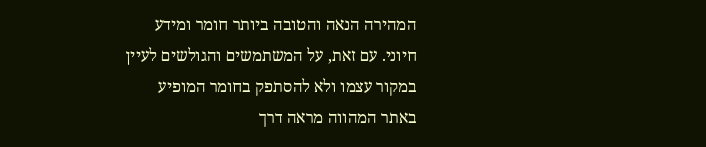המהירה הנאה והטובה ביותר חומר ומידע חיוני. עם זאת, על המשתמשים והגולשים לעיין במקור עצמו ולא להסתפק בחומר המופיע באתר המהווה מראה דרך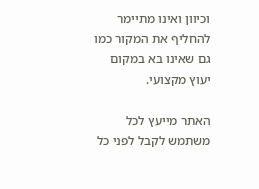וכיוון ואינו מתיימר להחליף את המקור כמו גם שאינו בא במקום יעוץ מקצועי.

האתר מייעץ לכל משתמש לקבל לפני כל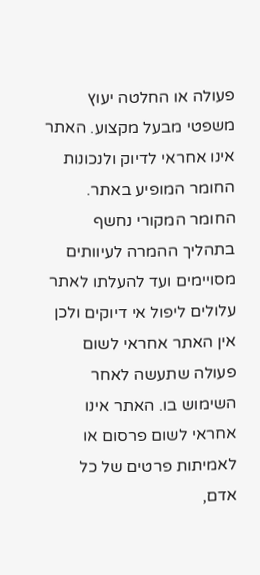פעולה או החלטה יעוץ משפטי מבעל מקצוע. האתר אינו אחראי לדיוק ולנכונות החומר המופיע באתר. החומר המקורי נחשף בתהליך ההמרה לעיוותים מסויימים ועד להעלתו לאתר עלולים ליפול אי דיוקים ולכן אין האתר אחראי לשום פעולה שתעשה לאחר השימוש בו. האתר אינו אחראי לשום פרסום או לאמיתות פרטים של כל אדם,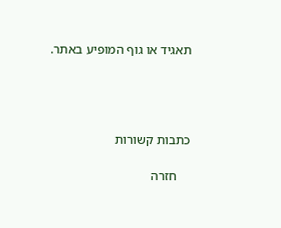תאגיד או גוף המופיע באתר.




כתבות קשורות

    חזרה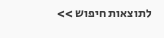לתוצאות חיפוש >>